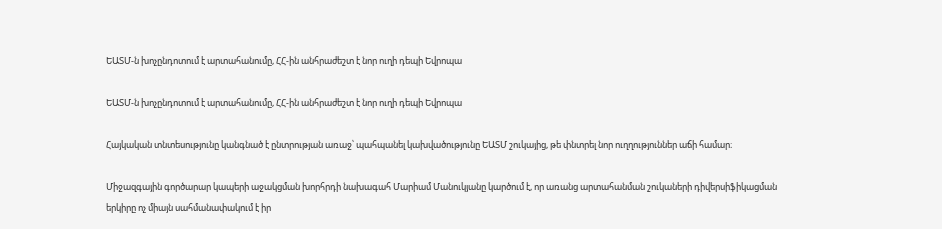ԵԱՏՄ-ն խոչընդոտում է արտահանումը, ՀՀ-ին անհրաժեշտ է նոր ուղի դեպի Եվրոպա

ԵԱՏՄ-ն խոչընդոտում է արտահանումը, ՀՀ-ին անհրաժեշտ է նոր ուղի դեպի Եվրոպա

Հայկական տնտեսությունը կանգնած է ընտրության առաջ՝ պահպանել կախվածությունը ԵԱՏՄ շուկայից, թե փնտրել նոր ուղղություններ աճի համար։

Միջազգային գործարար կապերի աջակցման խորհրդի նախագահ Մարիամ Մանուկյանը կարծում է, որ առանց արտահանման շուկաների դիվերսիֆիկացման երկիրը ոչ միայն սահմանափակում է իր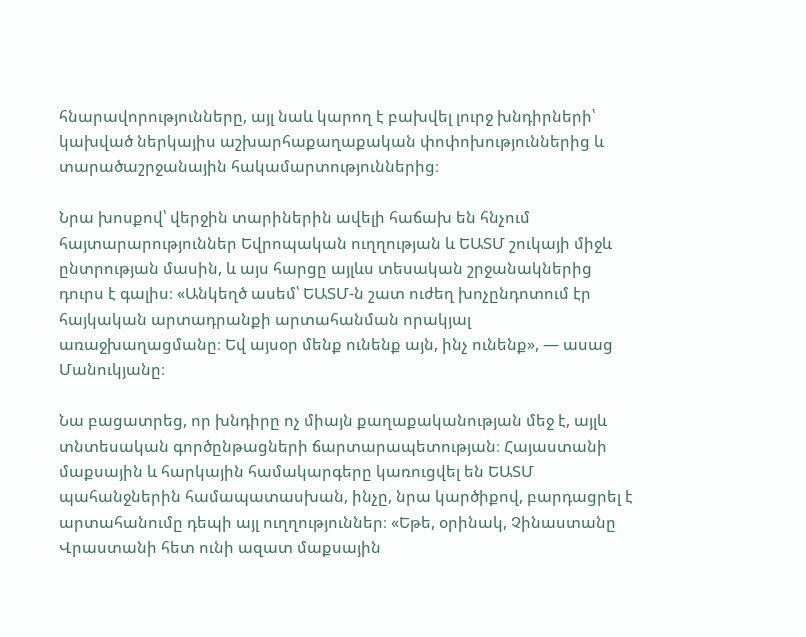հնարավորությունները, այլ նաև կարող է բախվել լուրջ խնդիրների՝ կախված ներկայիս աշխարհաքաղաքական փոփոխություններից և տարածաշրջանային հակամարտություններից։

Նրա խոսքով՝ վերջին տարիներին ավելի հաճախ են հնչում հայտարարություններ Եվրոպական ուղղության և ԵԱՏՄ շուկայի միջև ընտրության մասին, և այս հարցը այլևս տեսական շրջանակներից դուրս է գալիս։ «Անկեղծ ասեմ՝ ԵԱՏՄ-ն շատ ուժեղ խոչընդոտում էր հայկական արտադրանքի արտահանման որակյալ առաջխաղացմանը։ Եվ այսօր մենք ունենք այն, ինչ ունենք», — ասաց Մանուկյանը։

Նա բացատրեց, որ խնդիրը ոչ միայն քաղաքականության մեջ է, այլև տնտեսական գործընթացների ճարտարապետության։ Հայաստանի մաքսային և հարկային համակարգերը կառուցվել են ԵԱՏՄ պահանջներին համապատասխան, ինչը, նրա կարծիքով, բարդացրել է արտահանումը դեպի այլ ուղղություններ։ «Եթե, օրինակ, Չինաստանը Վրաստանի հետ ունի ազատ մաքսային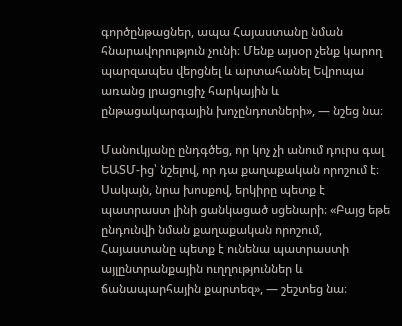գործընթացներ, ապա Հայաստանը նման հնարավորություն չունի։ Մենք այսօր չենք կարող պարզապես վերցնել և արտահանել Եվրոպա առանց լրացուցիչ հարկային և ընթացակարգային խոչընդոտների», — նշեց նա։

Մանուկյանը ընդգծեց, որ կոչ չի անում դուրս գալ ԵԱՏՄ-ից՝ նշելով, որ դա քաղաքական որոշում է։ Սակայն, նրա խոսքով, երկիրը պետք է պատրաստ լինի ցանկացած սցենարի։ «Բայց եթե ընդունվի նման քաղաքական որոշում, Հայաստանը պետք է ունենա պատրաստի այլընտրանքային ուղղություններ և ճանապարհային քարտեզ», — շեշտեց նա։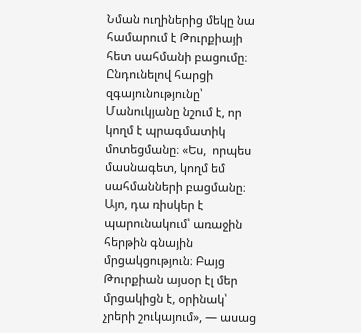Նման ուղիներից մեկը նա համարում է Թուրքիայի հետ սահմանի բացումը։ Ընդունելով հարցի զգայունությունը՝ Մանուկյանը նշում է, որ կողմ է պրագմատիկ մոտեցմանը։ «Ես,  որպես մասնագետ, կողմ եմ սահմանների բացմանը։ Այո, դա ռիսկեր է պարունակում՝ առաջին հերթին գնային մրցակցություն։ Բայց Թուրքիան այսօր էլ մեր մրցակիցն է, օրինակ՝ չրերի շուկայում», — ասաց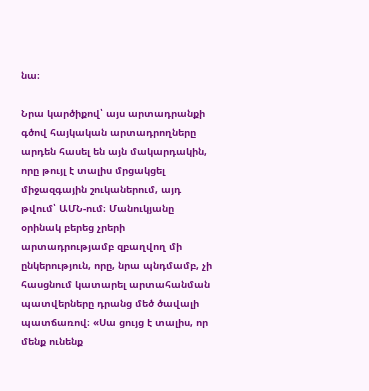նա։

Նրա կարծիքով՝ այս արտադրանքի գծով հայկական արտադրողները արդեն հասել են այն մակարդակին, որը թույլ է տալիս մրցակցել միջազգային շուկաներում, այդ թվում՝ ԱՄՆ-ում։ Մանուկյանը օրինակ բերեց չրերի արտադրությամբ զբաղվող մի ընկերություն, որը, նրա պնդմամբ, չի հասցնում կատարել արտահանման պատվերները դրանց մեծ ծավալի պատճառով։ «Սա ցույց է տալիս, որ մենք ունենք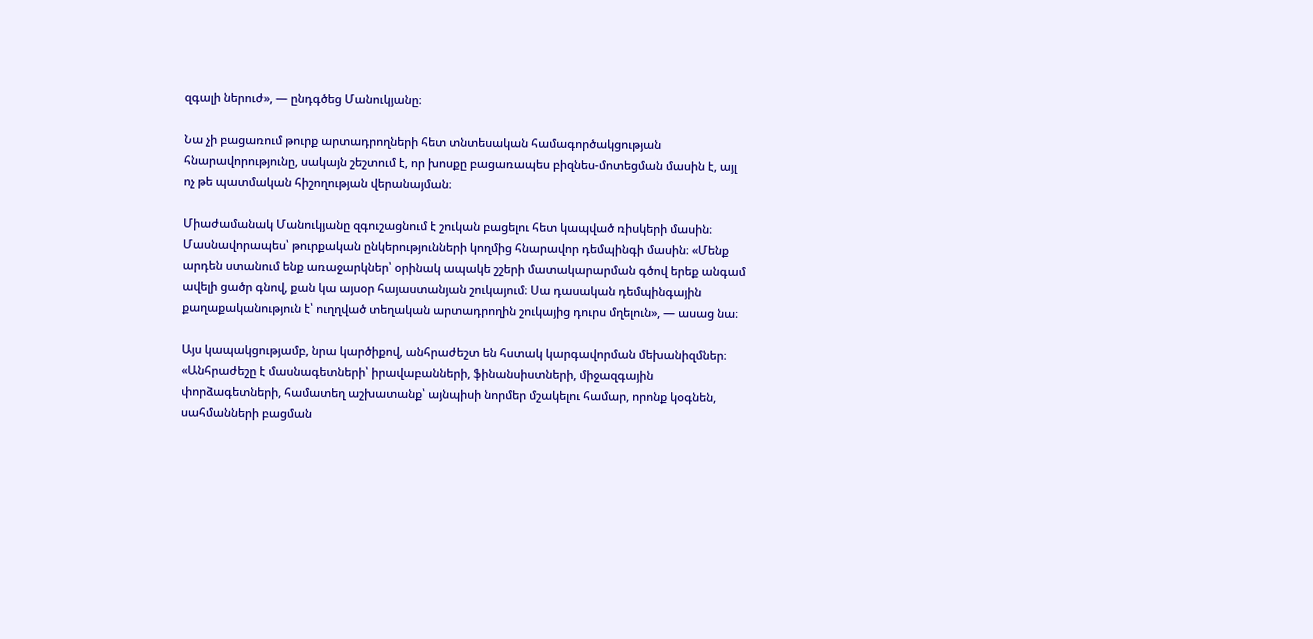զգալի ներուժ», — ընդգծեց Մանուկյանը։

Նա չի բացառում թուրք արտադրողների հետ տնտեսական համագործակցության հնարավորությունը, սակայն շեշտում է, որ խոսքը բացառապես բիզնես-մոտեցման մասին է, այլ ոչ թե պատմական հիշողության վերանայման։

Միաժամանակ Մանուկյանը զգուշացնում է շուկան բացելու հետ կապված ռիսկերի մասին։ Մասնավորապես՝ թուրքական ընկերությունների կողմից հնարավոր դեմպինգի մասին։ «Մենք արդեն ստանում ենք առաջարկներ՝ օրինակ ապակե շշերի մատակարարման գծով երեք անգամ ավելի ցածր գնով, քան կա այսօր հայաստանյան շուկայում։ Սա դասական դեմպինգային քաղաքականություն է՝ ուղղված տեղական արտադրողին շուկայից դուրս մղելուն», — ասաց նա։

Այս կապակցությամբ, նրա կարծիքով, անհրաժեշտ են հստակ կարգավորման մեխանիզմներ։ «Անհրաժեշը է մասնագետների՝ իրավաբանների, ֆինանսիստների, միջազգային փորձագետների, համատեղ աշխատանք՝ այնպիսի նորմեր մշակելու համար, որոնք կօգնեն, սահմանների բացման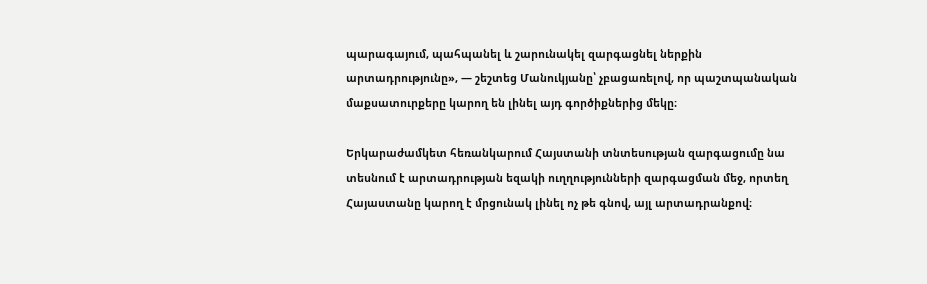պարագայում, պահպանել և շարունակել զարգացնել ներքին արտադրությունը», — շեշտեց Մանուկյանը՝ չբացառելով, որ պաշտպանական մաքսատուրքերը կարող են լինել այդ գործիքներից մեկը։

Երկարաժամկետ հեռանկարում Հայստանի տնտեսության զարգացումը նա տեսնում է արտադրության եզակի ուղղությունների զարգացման մեջ, որտեղ Հայաստանը կարող է մրցունակ լինել ոչ թե գնով, այլ արտադրանքով։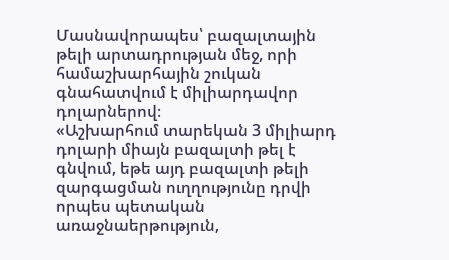Մասնավորապես՝ բազալտային թելի արտադրության մեջ, որի համաշխարհային շուկան գնահատվում է միլիարդավոր դոլարներով։
«Աշխարհում տարեկան 3 միլիարդ դոլարի միայն բազալտի թել է գնվում, եթե այդ բազալտի թելի զարգացման ուղղությունը դրվի որպես պետական առաջնաերթություն,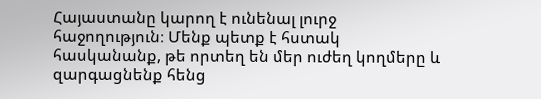Հայաստանը կարող է ունենալ լուրջ հաջողություն։ Մենք պետք է հստակ հասկանանք, թե որտեղ են մեր ուժեղ կողմերը և զարգացնենք հենց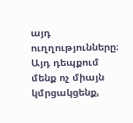այդ ուղղությունները։ Այդ դեպքում մենք ոչ միայն կմրցակցենք,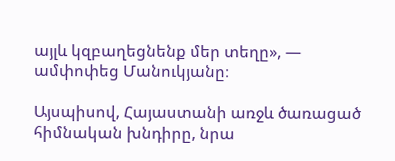այլև կզբաղեցնենք մեր տեղը», — ամփոփեց Մանուկյանը։

Այսպիսով, Հայաստանի առջև ծառացած հիմնական խնդիրը, նրա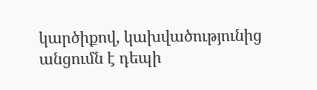կարծիքով, կախվածությունից անցումն է դեպի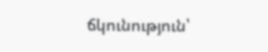ճկունություն՝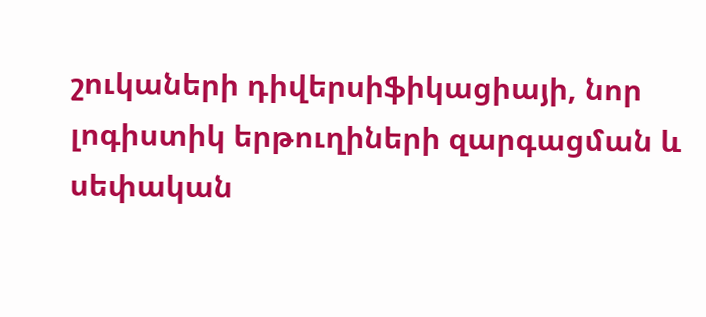շուկաների դիվերսիֆիկացիայի, նոր լոգիստիկ երթուղիների զարգացման և սեփական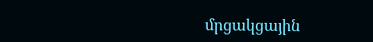մրցակցային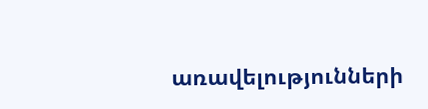առավելությունների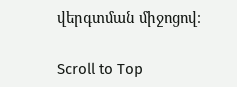վերգտման միջոցով։

Scroll to Top